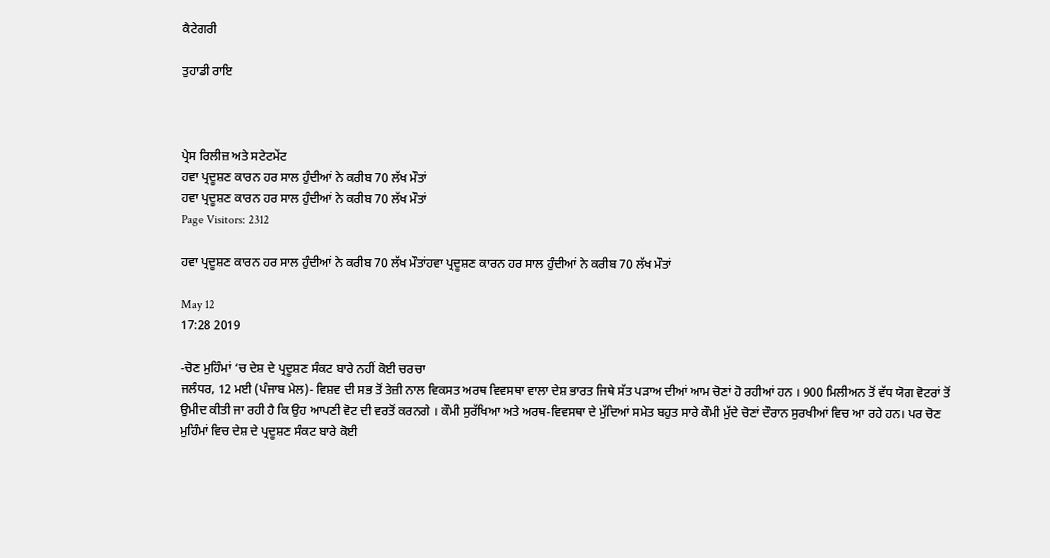ਕੈਟੇਗਰੀ

ਤੁਹਾਡੀ ਰਾਇ



ਪ੍ਰੇਸ ਰਿਲੀਜ਼ ਅਤੇ ਸਟੇਟਮੇਂਟ
ਹਵਾ ਪ੍ਰਦੂਸ਼ਣ ਕਾਰਨ ਹਰ ਸਾਲ ਹੁੰਦੀਆਂ ਨੇ ਕਰੀਬ 70 ਲੱਖ ਮੌਤਾਂ
ਹਵਾ ਪ੍ਰਦੂਸ਼ਣ ਕਾਰਨ ਹਰ ਸਾਲ ਹੁੰਦੀਆਂ ਨੇ ਕਰੀਬ 70 ਲੱਖ ਮੌਤਾਂ
Page Visitors: 2312

ਹਵਾ ਪ੍ਰਦੂਸ਼ਣ ਕਾਰਨ ਹਰ ਸਾਲ ਹੁੰਦੀਆਂ ਨੇ ਕਰੀਬ 70 ਲੱਖ ਮੌਤਾਂਹਵਾ ਪ੍ਰਦੂਸ਼ਣ ਕਾਰਨ ਹਰ ਸਾਲ ਹੁੰਦੀਆਂ ਨੇ ਕਰੀਬ 70 ਲੱਖ ਮੌਤਾਂ

May 12
17:28 2019

-ਚੋਣ ਮੁਹਿੰਮਾਂ ‘ਚ ਦੇਸ਼ ਦੇ ਪ੍ਰਦੂਸ਼ਣ ਸੰਕਟ ਬਾਰੇ ਨਹੀਂ ਕੋਈ ਚਰਚਾ
ਜਲੰਧਰ, 12 ਮਈ (ਪੰਜਾਬ ਮੇਲ)- ਵਿਸ਼ਵ ਦੀ ਸਭ ਤੋਂ ਤੇਜ਼ੀ ਨਾਲ ਵਿਕਸਤ ਅਰਥ ਵਿਵਸਥਾ ਵਾਲਾ ਦੇਸ਼ ਭਾਰਤ ਜਿਥੇ ਸੱਤ ਪੜਾਅ ਦੀਆਂ ਆਮ ਚੋਣਾਂ ਹੋ ਰਹੀਆਂ ਹਨ । 900 ਮਿਲੀਅਨ ਤੋਂ ਵੱਧ ਯੋਗ ਵੋਟਰਾਂ ਤੋਂ ਉਮੀਦ ਕੀਤੀ ਜਾ ਰਹੀ ਹੈ ਕਿ ਉਹ ਆਪਣੀ ਵੋਟ ਦੀ ਵਰਤੋਂ ਕਰਨਗੇ । ਕੌਮੀ ਸੁਰੱਖਿਆ ਅਤੇ ਅਰਥ-ਵਿਵਸਥਾ ਦੇ ਮੁੱਦਿਆਂ ਸਮੇਤ ਬਹੁਤ ਸਾਰੇ ਕੌਮੀ ਮੁੱਦੇ ਚੋਣਾਂ ਦੌਰਾਨ ਸੁਰਖੀਆਂ ਵਿਚ ਆ ਰਹੇ ਹਨ। ਪਰ ਚੋਣ ਮੁਹਿੰਮਾਂ ਵਿਚ ਦੇਸ਼ ਦੇ ਪ੍ਰਦੂਸ਼ਣ ਸੰਕਟ ਬਾਰੇ ਕੋਈ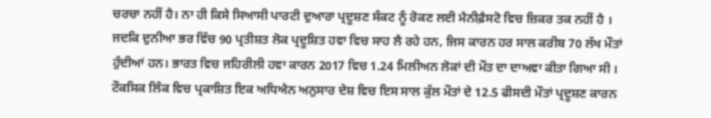ਚਰਚਾ ਨਹੀਂ ਹੈ। ਨਾ ਹੀ ਕਿਸੇ ਸਿਆਸੀ ਪਾਰਟੀ ਦੁਆਰਾ ਪ੍ਰਦੂਸ਼ਣ ਸੰਕਟ ਨੂੰ ਰੋਕਣ ਲਈ ਮੈਨੀਫ਼ੈਸਟੋ ਵਿਚ ਜ਼ਿਕਰ ਤਕ ਨਹੀਂ ਹੈ ।
ਜਦਕਿ ਦੁਨੀਆ ਭਰ ਵਿੱਚ 90 ਪ੍ਰਤੀਸ਼ਤ ਲੋਕ ਪ੍ਰਦੂਸ਼ਿਤ ਹਵਾ ਵਿਚ ਸਾਹ ਲੈ ਰਹੇ ਹਨ, ਜਿਸ ਕਾਰਨ ਹਰ ਸਾਲ ਕਰੀਬ 70 ਲੱਖ ਮੌਤਾਂ ਹੁੰਦੀਆਂ ਹਨ। ਭਾਰਤ ਵਿਚ ਜਹਿਰੀਲੀ ਹਵਾ ਕਾਰਨ 2017 ਵਿਚ 1.24 ਮਿਲੀਅਨ ਲੋਕਾਂ ਦੀ ਮੌਤ ਦਾ ਦਾਅਵਾ ਕੀਤਾ ਗਿਆ ਸੀ । ਟੌਕਸਿਕ ਲਿੰਕ ਵਿਚ ਪ੍ਰਕਾਸ਼ਿਤ ਇਕ ਅਧਿਐਨ ਅਨੁਸਾਰ ਦੇਸ਼ ਵਿਚ ਇਸ ਸਾਲ ਕੁੱਲ ਮੌਤਾਂ ਦੇ 12.5 ਫੀਸਦੀ ਮੌਤਾਂ ਪ੍ਰਦੂਸ਼ਣ ਕਾਰਨ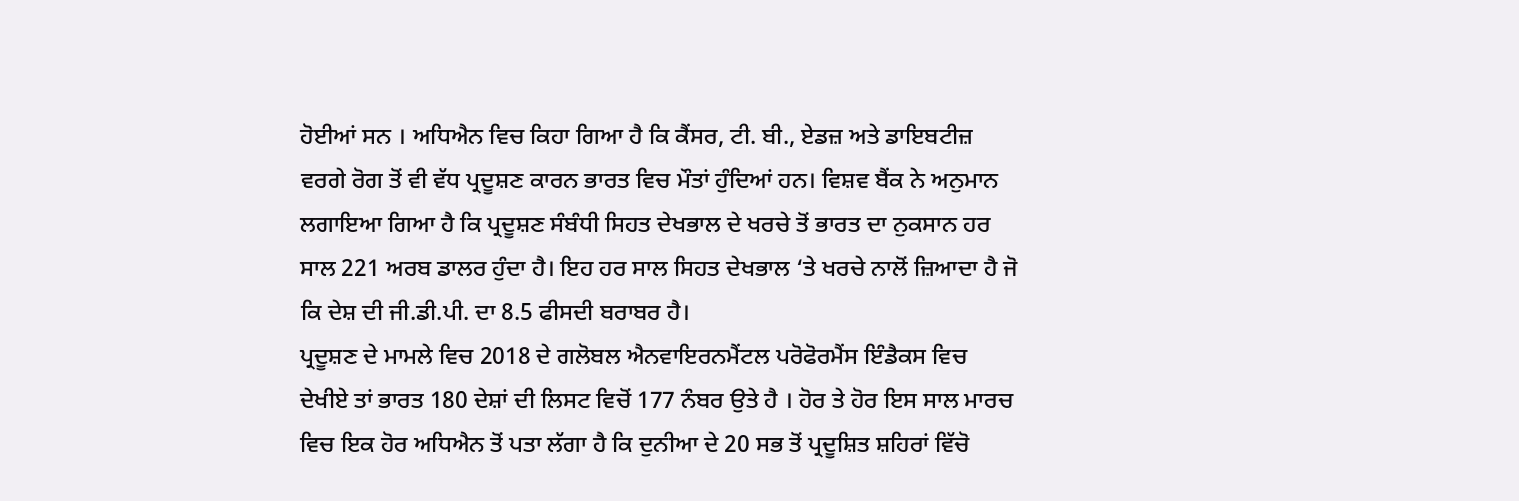ਹੋਈਆਂ ਸਨ । ਅਧਿਐਨ ਵਿਚ ਕਿਹਾ ਗਿਆ ਹੈ ਕਿ ਕੈਂਸਰ, ਟੀ. ਬੀ., ਏਡਜ਼ ਅਤੇ ਡਾਇਬਟੀਜ਼ ਵਰਗੇ ਰੋਗ ਤੋਂ ਵੀ ਵੱਧ ਪ੍ਰਦੂਸ਼ਣ ਕਾਰਨ ਭਾਰਤ ਵਿਚ ਮੌਤਾਂ ਹੁੰਦਿਆਂ ਹਨ। ਵਿਸ਼ਵ ਬੈਂਕ ਨੇ ਅਨੁਮਾਨ ਲਗਾਇਆ ਗਿਆ ਹੈ ਕਿ ਪ੍ਰਦੂਸ਼ਣ ਸੰਬੰਧੀ ਸਿਹਤ ਦੇਖਭਾਲ ਦੇ ਖਰਚੇ ਤੋਂ ਭਾਰਤ ਦਾ ਨੁਕਸਾਨ ਹਰ ਸਾਲ 221 ਅਰਬ ਡਾਲਰ ਹੁੰਦਾ ਹੈ। ਇਹ ਹਰ ਸਾਲ ਸਿਹਤ ਦੇਖਭਾਲ ‘ਤੇ ਖਰਚੇ ਨਾਲੋਂ ਜ਼ਿਆਦਾ ਹੈ ਜੋ ਕਿ ਦੇਸ਼ ਦੀ ਜੀ.ਡੀ.ਪੀ. ਦਾ 8.5 ਫੀਸਦੀ ਬਰਾਬਰ ਹੈ।
ਪ੍ਰਦੂਸ਼ਣ ਦੇ ਮਾਮਲੇ ਵਿਚ 2018 ਦੇ ਗਲੋਬਲ ਐਨਵਾਇਰਨਮੈਂਟਲ ਪਰੋਫੋਰਮੈਂਸ ਇੰਡੈਕਸ ਵਿਚ ਦੇਖੀਏ ਤਾਂ ਭਾਰਤ 180 ਦੇਸ਼ਾਂ ਦੀ ਲਿਸਟ ਵਿਚੋਂ 177 ਨੰਬਰ ਉਤੇ ਹੈ । ਹੋਰ ਤੇ ਹੋਰ ਇਸ ਸਾਲ ਮਾਰਚ ਵਿਚ ਇਕ ਹੋਰ ਅਧਿਐਨ ਤੋਂ ਪਤਾ ਲੱਗਾ ਹੈ ਕਿ ਦੁਨੀਆ ਦੇ 20 ਸਭ ਤੋਂ ਪ੍ਰਦੂਸ਼ਿਤ ਸ਼ਹਿਰਾਂ ਵਿੱਚੋ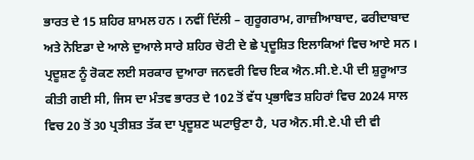ਭਾਰਤ ਦੇ 15 ਸ਼ਹਿਰ ਸ਼ਾਮਲ ਹਨ । ਨਵੀਂ ਦਿੱਲੀ – ਗੁਰੂਗਰਾਮ, ਗਾਜ਼ੀਆਬਾਦ, ਫਰੀਦਾਬਾਦ ਅਤੇ ਨੋਇਡਾ ਦੇ ਆਲੇ ਦੁਆਲੇ ਸਾਰੇ ਸ਼ਹਿਰ ਚੋਟੀ ਦੇ ਛੇ ਪ੍ਰਦੂਸ਼ਿਤ ਇਲਾਕਿਆਂ ਵਿਚ ਆਏ ਸਨ । ਪ੍ਰਦੂਸ਼ਣ ਨੂੰ ਰੋਕਣ ਲਈ ਸਰਕਾਰ ਦੁਆਰਾ ਜਨਵਰੀ ਵਿਚ ਇਕ ਐਨ.ਸੀ.ਏ.ਪੀ ਦੀ ਸ਼ੁਰੂਆਤ ਕੀਤੀ ਗਈ ਸੀ, ਜਿਸ ਦਾ ਮੰਤਵ ਭਾਰਤ ਦੇ 102 ਤੋਂ ਵੱਧ ਪ੍ਰਭਾਵਿਤ ਸ਼ਹਿਰਾਂ ਵਿਚ 2024 ਸਾਲ ਵਿਚ 20 ਤੋਂ 30 ਪ੍ਰਤੀਸ਼ਤ ਤੱਕ ਦਾ ਪ੍ਰਦੂਸ਼ਣ ਘਟਾਉਣਾ ਹੈ, ਪਰ ਐਨ.ਸੀ.ਏ.ਪੀ ਦੀ ਵੀ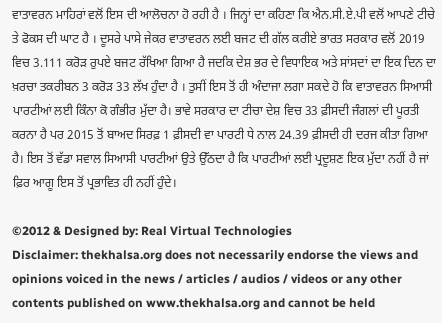ਵਾਤਾਵਰਨ ਮਾਹਿਰਾਂ ਵਲੋਂ ਇਸ ਦੀ ਆਲੋਚਨਾ ਹੋ ਰਹੀ ਹੈ । ਜਿਨ੍ਹਾਂ ਦਾ ਕਹਿਣਾ ਕਿ ਐਨ.ਸੀ.ਏ.ਪੀ ਵਲੋਂ ਆਪਣੇ ਟੀਚੇ ਤੇ ਫੋਕਸ ਦੀ ਘਾਟ ਹੈ । ਦੂਸਰੇ ਪਾਸੇ ਜੇਕਰ ਵਾਤਾਵਰਨ ਲਈ ਬਜਟ ਦੀ ਗੱਲ ਕਰੀਏ ਭਾਰਤ ਸਰਕਾਰ ਵਲੋਂ 2019 ਵਿਚ 3.111 ਕਰੋੜ ਰੁਪਏ ਬਜਟ ਰੱਖਿਆ ਗਿਆ ਹੈ ਜਦਕਿ ਦੇਸ਼ ਭਰ ਦੇ ਵਿਧਾਇਕ ਅਤੇ ਸਾਂਸਦਾਂ ਦਾ ਇਕ ਦਿਨ ਦਾ ਖ਼ਰਚਾ ਤਕਰੀਬਨ 3 ਕਰੋੜ 33 ਲੱਖ ਹੁੰਦਾ ਹੈ । ਤੁਸੀਂ ਇਸ ਤੋਂ ਹੀ ਅੰਦਾਜਾ ਲਗਾ ਸਕਦੇ ਹੋ ਕਿ ਵਾਤਾਵਰਨ ਸਿਆਸੀ ਪਾਰਟੀਆਂ ਲਈ ਕਿੰਨਾ ਕੋ ਗੰਭੀਰ ਮੁੱਦਾ ਹੈ। ਭਾਵੇ ਸਰਕਾਰ ਦਾ ਟੀਚਾ ਦੇਸ਼ ਵਿਚ 33 ਫ਼ੀਸਦੀ ਜੰਗਲਾਂ ਦੀ ਪੂਰਤੀ ਕਰਨਾ ਹੈ ਪਰ 2015 ਤੋਂ ਬਾਅਦ ਸਿਰਫ਼ 1 ਫ਼ੀਸਦੀ ਵਾ ਪਾਰਟੀ ਧੇ ਨਾਲ 24.39 ਫ਼ੀਸਦੀ ਹੀ ਦਰਜ ਕੀਤਾ ਗਿਆ ਹੈ। ਇਸ ਤੋਂ ਵੱਡਾ ਸਵਾਲ ਸਿਆਸੀ ਪਾਰਟੀਆਂ ਉਤੇ ਉੱਠਦਾ ਹੈ ਕਿ ਪਾਰਟੀਆਂ ਲਈ ਪ੍ਰਦੂਸ਼ਣ ਇਕ ਮੁੱਦਾ ਨਹੀਂ ਹੈ ਜਾਂ ਫ਼ਿਰ ਆਗੂ ਇਸ ਤੋਂ ਪ੍ਰਭਾਵਿਤ ਹੀ ਨਹੀਂ ਹੁੰਦੇ।

©2012 & Designed by: Real Virtual Technologies
Disclaimer: thekhalsa.org does not necessarily endorse the views and opinions voiced in the news / articles / audios / videos or any other contents published on www.thekhalsa.org and cannot be held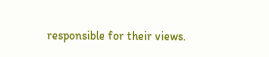responsible for their views.